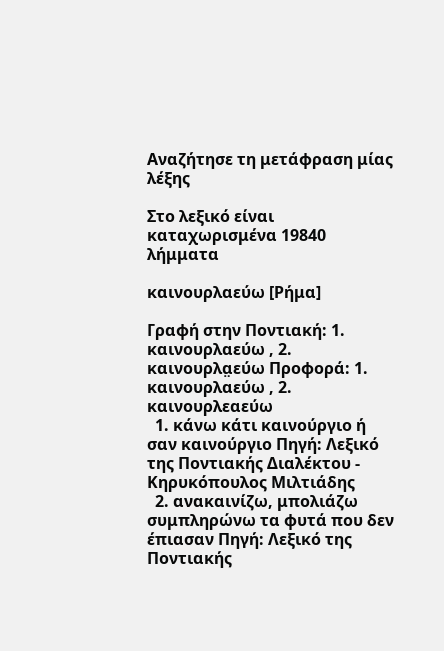Αναζήτησε τη μετάφραση μίας λέξης

Στο λεξικό είναι καταχωρισμένα 19840 λήμματα

καινουρλαεύω [Ρήμα]

Γραφή στην Ποντιακή: 1. καινουρλαεύω , 2. καινουρλα̤εύω Προφορά: 1. καινουρλαεύω , 2. καινουρλεαεύω
  1. κάνω κάτι καινούργιο ή σαν καινούργιο Πηγή: Λεξικό της Ποντιακής Διαλέκτου - Κηρυκόπουλος Μιλτιάδης
  2. ανακαινίζω, μπολιάζω συμπληρώνω τα φυτά που δεν έπιασαν Πηγή: Λεξικό της Ποντιακής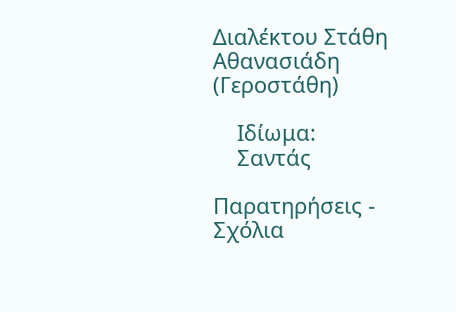Διαλέκτου Στάθη Αθανασιάδη (Γεροστάθη)

    Ιδίωμα:
    Σαντάς

Παρατηρήσεις - Σχόλια